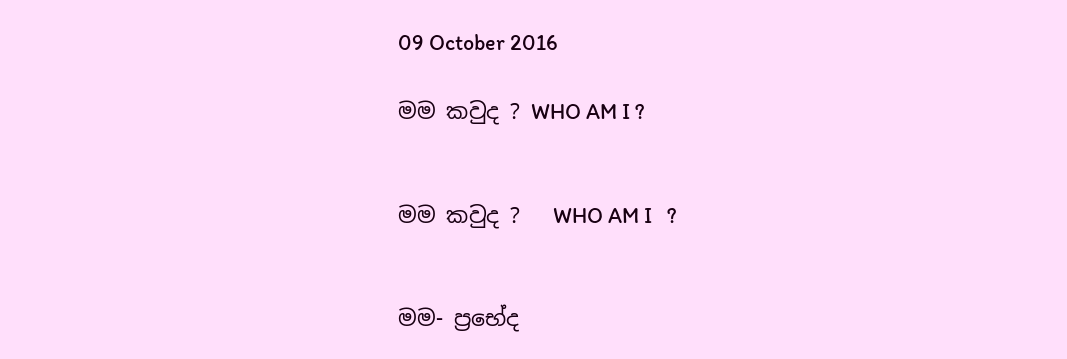09 October 2016

මම කවුද ? WHO AM I ?


මම කවුද ?   WHO AM I   ?


මම- ප්‍රභේද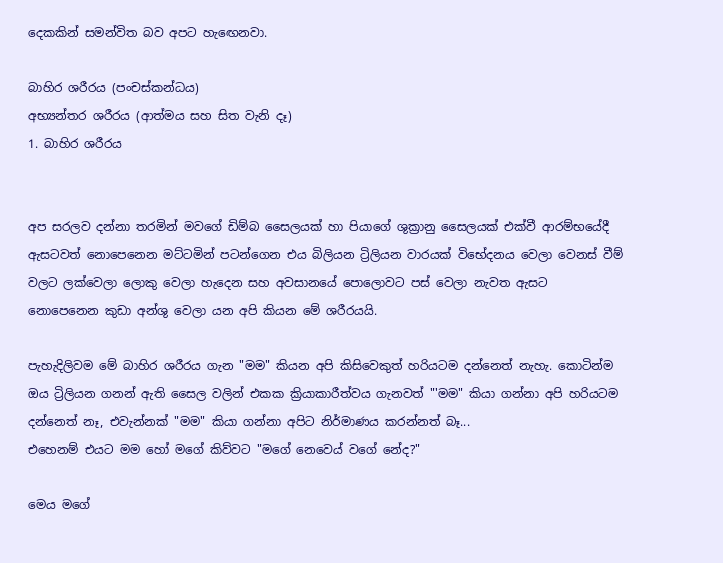දෙකකින් සමන්විත බව අපට හැඟෙනවා.

බාහිර ශරීරය (පංචස්කන්ධය)
අභ්‍යන්තර ශරීරය (ආත්මය සහ සිත වැනි දෑ)
1. බාහිර ශරීරය


අප සරලව දන්නා තරමින් මවගේ ඩිම්බ සෛලයක් හා පියාගේ ශුක්‍රානු සෛලයක් එක්වී ආරම්භයේදී ඇසටවත් නොපෙනෙන මට්ටමින් පටන්ගෙන එය බිලියන ට්‍රිලියන වාරයක් විභේදනය වෙලා වෙනස් වීම් වලට ලක්වෙලා ලොකු වෙලා හැදෙන සහ අවසානයේ පොලොවට පස් වෙලා නැවත ඇසට නොපෙනෙන කුඩා අන්ශු වෙලා යන අපි කියන මේ ශරීරයයි.

පැහැදිලිවම මේ බාහිර ශරීරය ගැන "මම" කියන අපි කිසිවෙකුත් හරියටම දන්නෙත් නැහැ. කොටින්ම ඔය ට්‍රිලියන ගනන් ඇති සෛල වලින් එකක ක්‍රියාකාරීත්වය ගැනවත් "'මම" කියා ගන්නා අපි හරියටම දන්නෙත් නෑ, එවැන්නක් "මම" කියා ගන්නා අපිට නිර්මාණය කරන්නත් බෑ...
එහෙනම් එයට මම හෝ මගේ කිව්වට "මගේ නෙවෙය් වගේ නේද?"

මෙය මගේ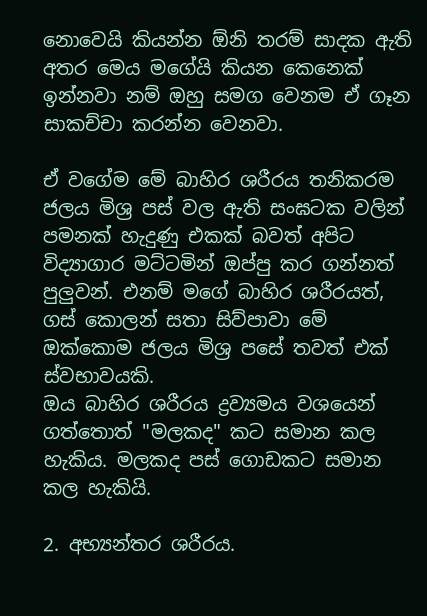නොවෙයි කියන්න ඕනි තරම් සාදක ඇති අතර මෙය මගේයි කියන කෙනෙක් ඉන්නවා නම් ඔහු සමග වෙනම ඒ ගෑන සාකච්චා කරන්න වෙනවා.

ඒ වගේම මේ බාහිර ශරීරය තනිකරම ජලය මිශ්‍ර පස් වල ඇති සංඝටක වලින් පමනක් හැදුණු එකක් බවත් අපිට විද්‍යාගාර මට්ටමින් ඔප්පු කර ගන්නත් පුලුවන්. එනම් මගේ බාහිර ශරීරයත්, ගස් කොලන් සතා සිව්පාවා මේ ඔක්කොම ජලය මිශ්‍ර පසේ තවත් එක් ස්වභාවයකි.
ඔය බාහිර ශරීරය ද්‍රව්‍යමය වශයෙන් ගත්තොත් "මලකද" කට සමාන කල හැකිය. මලකද පස් ගොඩකට සමාන කල හැකියි.

2. අභ්‍යන්තර ශරීරය.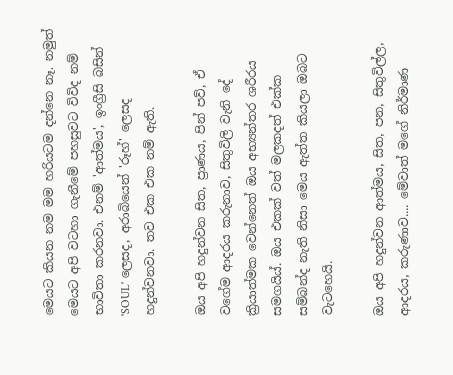මෙයට කියන නම මම හරියටම දන්නෙ නෑ. නමුත් මෙයට අපි වටහා ගැනීමේ පහසුවට විවිද නම් භාවිතා කරනවා. එනම් 'ආත්මය', ඉංග්‍රීසි බසින් 'SOUL' ලෙසද, අරාබියෙන් 'රූහ්' ලෙසද හදුන්වනවා. තව එක එක නම් ඇති.

ඔය අපි හදුන්වන සිත, ප්‍රාණය, පින් පව්, ඒ වගේම ආදරය කරුනාව, සිතුවිලි වැනි දේ ක්‍රියාත්මක වෙන්නෙත් ඔය අභ්‍යන්තර ශරීරය සමගයිය්. ඔය එකක් වත් මලකදත් එක්ක සම්බන්ද නැති නිසා මෙය ඇත්ත කියලා ඔබට වැටහෙයි.

ඔය අපි හදුන්වන ආත්මය, සිත, පන, සිතුවිල්ල, ආදරය, කරුණාව.... මේවාත් මගේ නිර්මාණ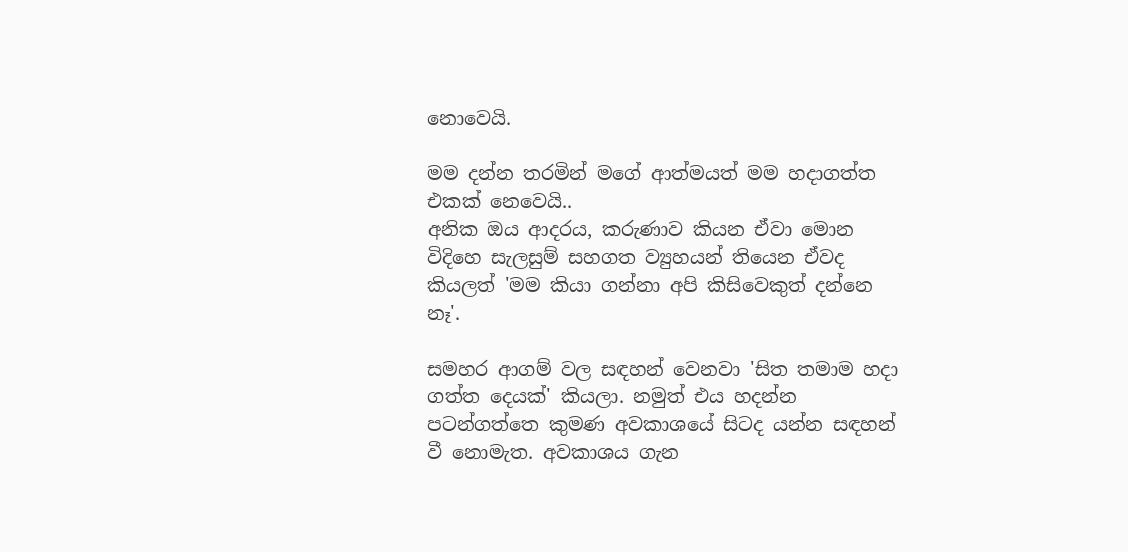නොවෙයි.

මම දන්න තරමින් මගේ ආත්මයත් මම හදාගත්ත එකක් නෙවෙයි..
අනික ඔය ආදරය, කරුණාව කියන ඒවා මොන විදිහෙ සැලසුම් සහගත ව්‍යුහයන් තියෙන ඒවද කියලත් 'මම කියා ගන්නා අපි කිසිවෙකුත් දන්නෙ නෑ'.

සමහර ආගම් වල සඳහන් වෙනවා 'සිත තමාම හදා ගත්ත දෙයක්' කියලා. නමුත් එය හදන්න පටන්ගත්තෙ කුමණ අවකාශයේ සිටද යන්න සඳහන් වී නොමැත. අවකාශය ගැන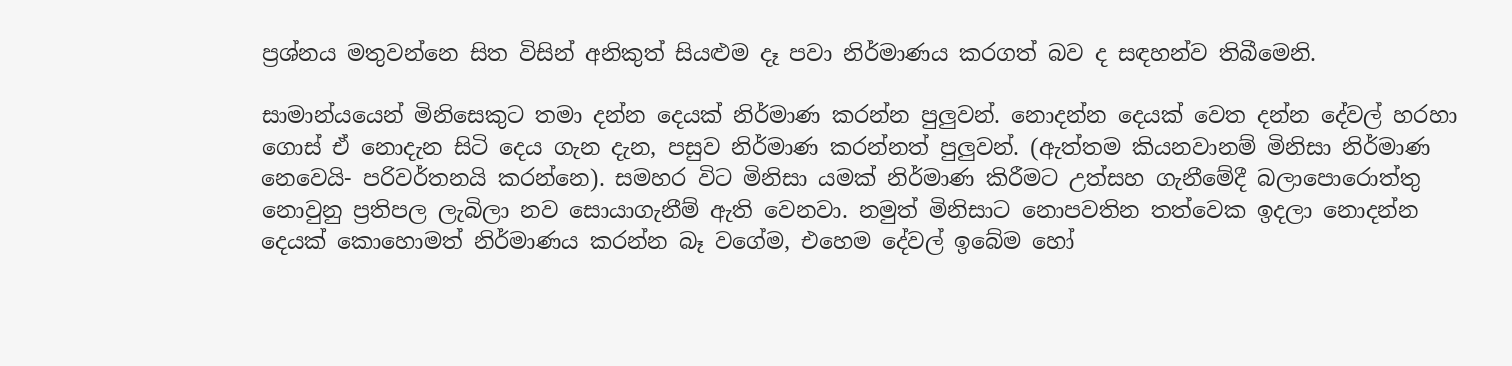ප්‍රශ්නය මතුවන්නෙ සිත විසින් අනිකුත් සියළුම දෑ පවා නිර්මාණය කරගත් බව ද සඳහන්ව තිබීමෙනි.

සාමාන්යයෙන් මිනිසෙකුට තමා දන්න දෙයක් නිර්මාණ කරන්න පුලුවන්. නොදන්න දෙයක් වෙත දන්න දේවල් හරහා ගොස් ඒ නොදැන සිටි දෙය ගැන දැන, පසුව නිර්මාණ කරන්නත් පුලුවන්. (ඇත්තම කියනවානම් මිනිසා නිර්මාණ  නෙවෙයි- පරිවර්තනයි කරන්නෙ). සමහර විට මිනිසා යමක් නිර්මාණ කිරීමට උත්සහ ගැනීමේදී බලාපොරොත්තු නොවුනු ප්‍රතිපල ලැබිලා නව සොයාගැනීම් ඇති වෙනවා. නමුත් මිනිසාට නොපවතින තත්වෙක ඉදලා නොදන්න දෙයක් කොහොමත් නිර්මාණය කරන්න බෑ වගේම, එහෙම දේවල් ඉබේම හෝ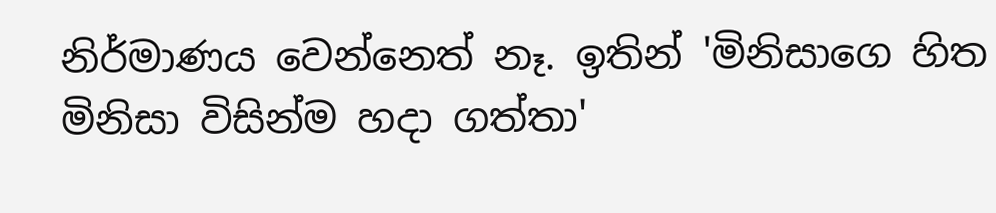නිර්මාණය වෙන්නෙත් නෑ. ඉතින් 'මිනිසාගෙ හිත මිනිසා විසින්ම හදා ගත්තා'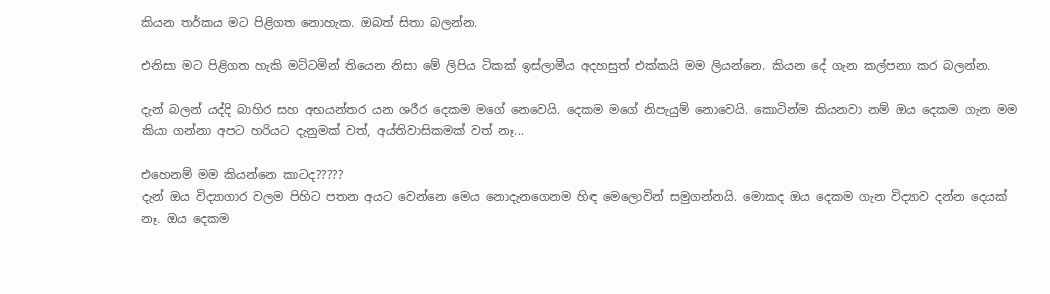කියන තර්කය මට පිළිගත නොහැක. ඔබත් සිතා බලන්න.

එනිසා මට පිළිගත හැකි මට්ටමින් තියෙන නිසා මේ ලිපිය ටිකක් ඉස්ලාමීය අදහසුත් එක්කයි මම ලියන්නෙ. කියන දේ ගැන කල්පනා කර බලන්න.

දැන් බලන් යද්දි බාහිර සහ අභයන්තර යන ශරීර දෙකම මගේ නෙවෙයි. දෙකම මගේ නිපැයුම් නොවෙයි. කොටින්ම කියනවා නම් ඔය දෙකම ගැන මම කියා ගන්නා අපට හරියට දැනුමක් වත්, අය්තිවාසිකමක් වත් නෑ...

එහෙනම් මම කියන්නෙ කාටද?????
දැන් ඔය විද්‍යාගාර වලම පිහිට පතන අයට වෙන්නෙ මෙය නොදැනගෙනම හිඳ මෙලොවින් සමුගන්නයි. මොකද ඔය දෙකම ගැන විද්‍යාව දන්න දෙයක් නෑ. ඔය දෙකම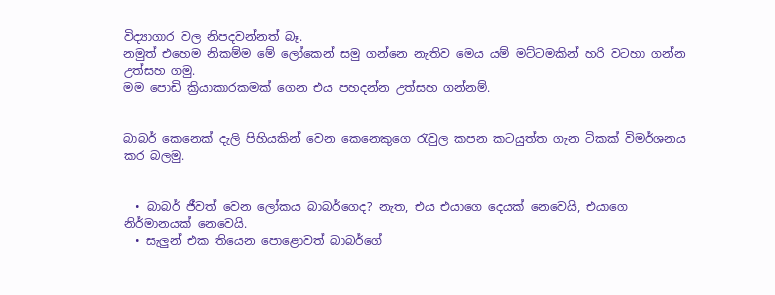විද්‍යාගාර වල නිපදවන්නත් බෑ.
නමුත් එහෙම නිකම්ම මේ ලෝකෙන් සමු ගන්නෙ නැතිව මෙය යම් මට්ටමකින් හරි වටහා ගන්න උත්සහ ගමු.
මම පොඩි ක්‍රියාකාරකමක් ගෙන එය පහදන්න උත්සහ ගන්නම්.


බාබර් කෙනෙක් දැලි පිහියකින් වෙන කෙනෙකුගෙ රැවුල කපන කටයුත්ත ගැන ටිකක් විමර්ශනය කර බලමු.


  • බාබර් ජීවත් වෙන ලෝකය බාබර්ගෙද? නැත, එය එයාගෙ දෙයක් නෙවෙයි, එයාගෙ නිර්මානයක් නෙවෙයි.
  • සැලුන් එක තියෙන පොළොවත් බාබර්ගේ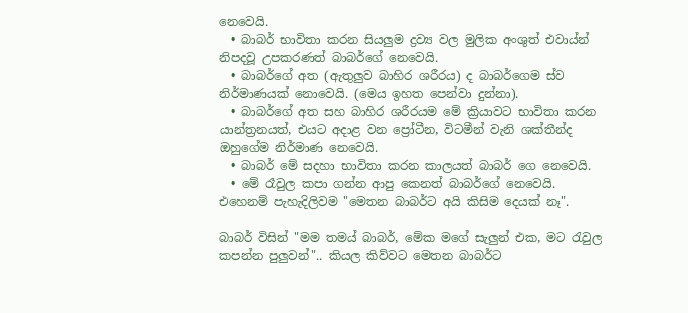නෙවෙයි.
  • බාබර් භාවිතා කරන සියලුම ද්‍රව්‍ය වල මුලික අංශුත් එවාය්න් නිපදවූ උපකරණත් බාබර්ගේ නෙවෙයි.
  • බාබර්ගේ අත (ඇතුලුව බාහිර ශරීරය) ද බාබර්ගෙම ස්ව නිර්මාණයක් නොවෙයි. (මෙය ඉහත පෙන්වා දුන්නා).
  • බාබර්ගේ අත සහ බාහිර ශරීරයම මේ ක්‍රියාවට භාවිතා කරන යාන්ත්‍රනයත්, එයට අදාළ වන ප්‍රෝටීන, විටමීන් වැනි ශක්තීන්ද ඔහුගේම නිර්මාණ නෙවෙයි.
  • බාබර් මේ සදහා භාවිතා කරන කාලයත් බාබර් ගෙ නෙවෙයි.
  • මේ රෑවුල කපා ගන්න ආපු කෙනත් බාබර්ගේ නෙවෙයි.
එහෙනම් පැහැදිලිවම "මෙතන බාබර්ට අයි කිසිම දෙයක් නෑ".

බාබර් විසින් "මම තමය් බාබර්, මේක මගේ සැලුන් එක, මට රැවුල කපන්න පුලුවන්".. කියල කිව්වට මෙතන බාබර්ට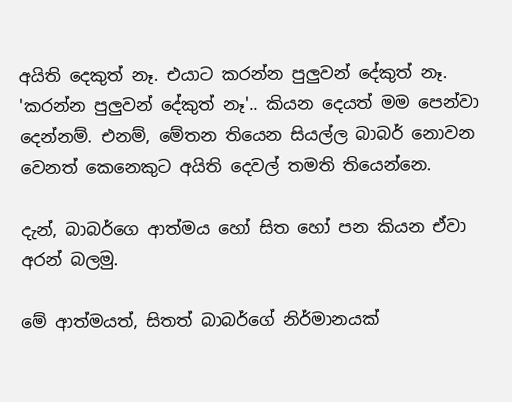අයිති දෙකුත් නෑ. එයාට කරන්න පුලුවන් දේකුත් නෑ.
'කරන්න පුලුවන් දේකුත් නෑ'.. කියන දෙයත් මම පෙන්වා දෙන්නම්. එනම්, මේතන තියෙන සියල්ල බාබර් නොවන වෙනත් කෙනෙකුට අයිති දෙවල් තමති තියෙන්නෙ.

දැන්, බාබර්ගෙ ආත්මය හෝ සිත හෝ පන කියන ඒවා අරන් බලමු.

මේ ආත්මයත්, සිතත් බාබර්ගේ නිර්මානයක්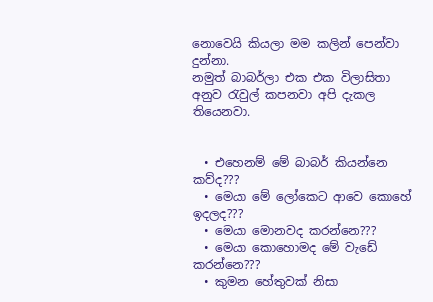නොවෙයි කියලා මම කලින් පෙන්වා දුන්නා.
නමුත් බාබර්ලා එක එක විලාසිතා අනුව රැවුල් කපනවා අපි දැකල තියෙනවා.


  • එහෙනම් මේ බාබර් කියන්නෙ කව්ද???
  • මෙයා මේ ලෝකෙට ආවෙ කොහේ ඉදලද???
  • මෙයා මොනවද කරන්නෙ???
  • මෙයා කොහොමද මේ වැඩේ කරන්නෙ???
  • කුමන හේතුවක් නිසා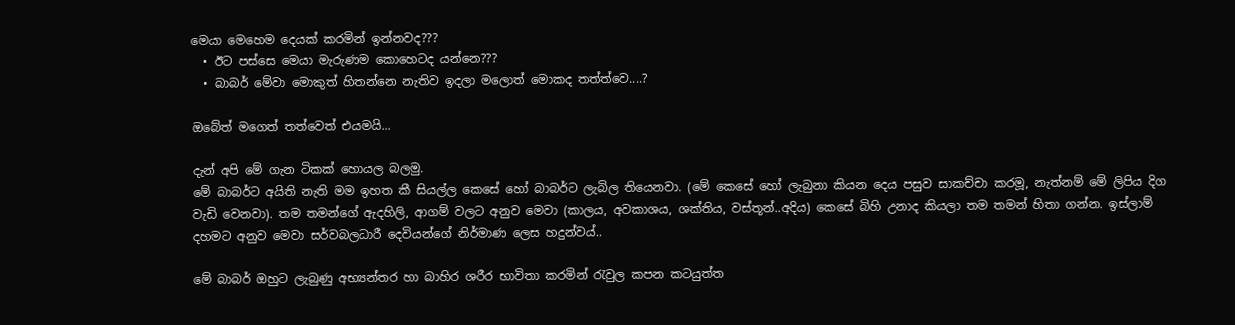මෙයා මෙහෙම දෙයක් කරමින් ඉන්නවද???
  • ඊට පස්සෙ මෙයා මැරුණම කොහෙටද යන්නෙ???
  • බාබර් මේවා මොකුත් හිතන්නෙ නැතිව ඉදලා මලොත් මොකද තත්ත්වෙ....?

ඔබේත් මගෙත් තත්වෙත් එයමයි...

දැන් අපි මේ ගැන ටිකක් හොයල බලමු.
මේ බාබර්ට අයිති නැති මම ඉහත කී සියල්ල කෙසේ හෝ බාබර්ට ලැබිල තියෙනවා. (මේ කෙසේ හෝ ලැබුනා කියන දෙය පසුව සාකච්චා කරමූ, නැත්නම් මේ ලිපිය දිග වැඩි වෙනවා). තම තමන්ගේ ඇදහිලි, ආගම් වලට අනුව මෙවා (කාලය, අවකාශය, ශක්තිය, වස්තූන්..අදිය) කෙසේ බිහි උනාද කියලා තම තමන් හිතා ගන්න. ඉස්ලාම් දහමට අනුව මෙවා සර්වබලධාරී දෙවියන්ගේ නිර්මාණ ලෙස හදුන්වය්..

මේ බාබර් ඔහුට ලැබුණු අභ්‍යන්තර හා බාහිර ශරීර භාවිතා කරමින් රැවුල කපන කටයුත්ත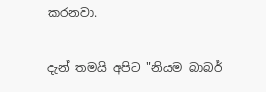කරනවා.

දැන් තමයි අපිට "නියම බාබර්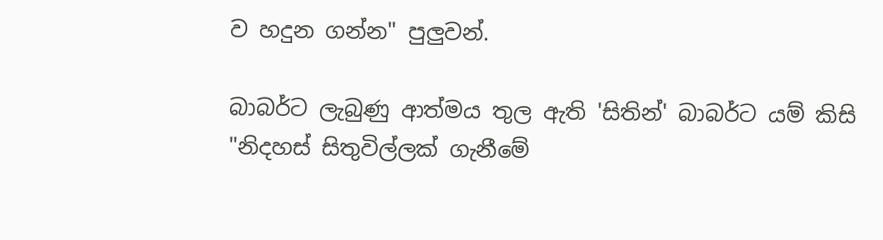ව හදුන ගන්න" පුලුවන්.

බාබර්ට ලැබුණු ආත්මය තුල ඇති 'සිතින්' බාබර්ට යම් කිසි "නිදහස් සිතුවිල්ලක් ගැනීමේ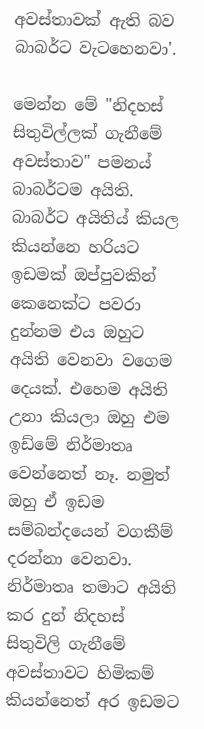අවස්තාවක් ඇති බව බාබර්ට වැටහෙනවා'.

මෙන්න මේ "නිදහස් සිතුවිල්ලක් ගැනීමේ අවස්තාව" පමනය් බාබර්ටම අයිති.
බාබර්ට අයිතිය් කියල කියන්නෙ හරියට ඉඩමක් ඔප්පුවකින් කෙනෙක්ට පවරා දුන්නම එය ඔහුට අයිති වෙනවා වගෙම දෙයක්. එහෙම අයිති උනා කියලා ඔහු එම ඉඩ්මේ නිර්මාතෘ වෙන්නෙත් නෑ. නමුත් ඔහු ඒ ඉඩම සම්බන්දයෙන් වගකීම් දරන්නා වෙනවා. නිර්මාතෘ තමාට අයිති කර දුන් නිදහස් සිතුවිලි ගැනීමේ අවස්තාවට හිමිකම් කියන්නෙත් අර ඉඩමට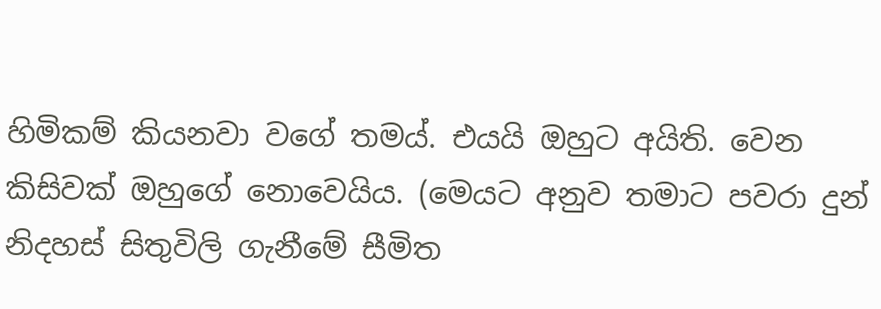හිමිකම් කියනවා වගේ තමය්. එයයි ඔහුට අයිති. වෙන කිසිවක් ඔහුගේ නොවෙයිය. (මෙයට අනුව තමාට පවරා දුන් නිදහස් සිතුවිලි ගැනීමේ සීමිත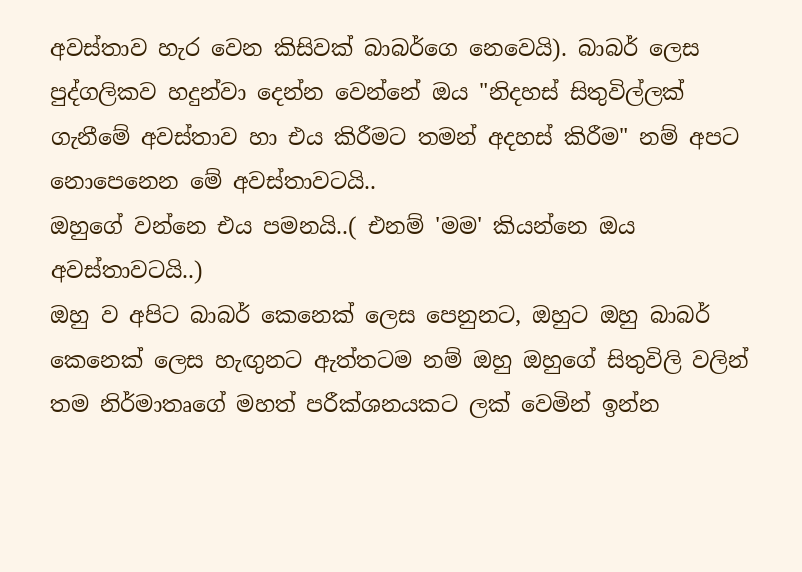අවස්තාව හැර වෙන කිසිවක් බාබර්ගෙ නෙවෙයි). බාබර් ලෙස පුද්ගලිකව හදුන්වා දෙන්න වෙන්නේ ඔය "නිදහස් සිතුවිල්ලක් ගැනීමේ අවස්තාව හා එය කිරීමට තමන් අදහස් කිරීම" නම් අපට නොපෙනෙන මේ අවස්තාවටයි..
ඔහුගේ වන්නෙ එය පමනයි..( එනම් 'මම' කියන්නෙ ඔය අවස්තාවටයි..)
ඔහු ව අපිට බාබර් කෙනෙක් ලෙස පෙනුනට, ඔහුට ඔහු බාබර් කෙනෙක් ලෙස හැඟුනට ඇත්තටම නම් ඔහු ඔහුගේ සිතුවිලි වලින් තම නිර්මාතෘගේ මහත් පරීක්ශනයකට ලක් වෙමින් ඉන්න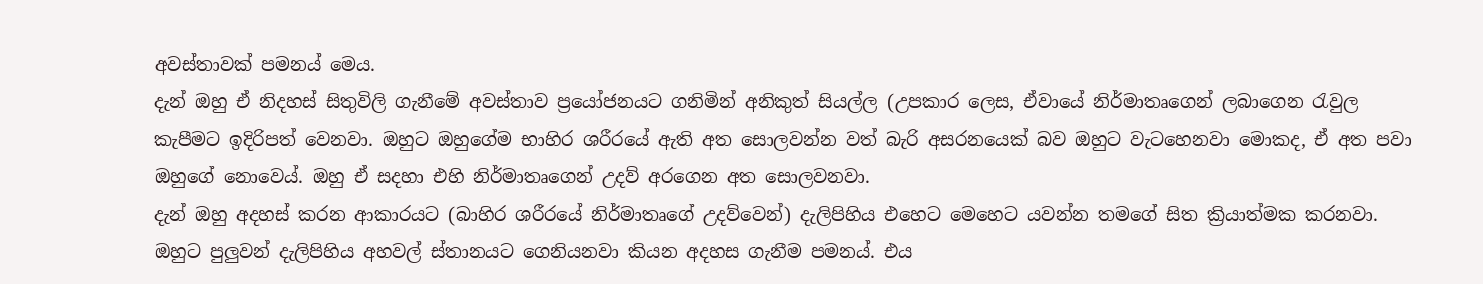අවස්තාවක් පමනය් මෙය.
දැන් ඔහු ඒ නිදහස් සිතුවිලි ගැනීමේ අවස්තාව ප්‍රයෝජනයට ගනිමින් අනිකුත් සියල්ල (උපකාර ලෙස, ඒවායේ නිර්මාතෘගෙන් ලබාගෙන රැවුල කැපීමට ඉදිරිපත් වෙනවා. ඔහුට ඔහුගේම භාහිර ශරීරයේ ඇති අත සොලවන්න වත් බැරි අසරනයෙක් බව ඔහුට වැටහෙනවා මොකද, ඒ අත පවා ඔහුගේ නොවෙය්. ඔහු ඒ සදහා එහි නිර්මාතෘගෙන් උදව් අරගෙන අත සොලවනවා.
දැන් ඔහු අදහස් කරන ආකාරයට (බාහිර ශරීරයේ නිර්මාතෘගේ උදව්වෙන්) දැලිපිහිය එහෙට මෙහෙට යවන්න තමගේ සිත ක්‍රියාත්මක කරනවා. ඔහුට පුලුවන් දැලිපිහිය අහවල් ස්තානයට ගෙනියනවා කියන අදහස ගැනීම පමනය්. එය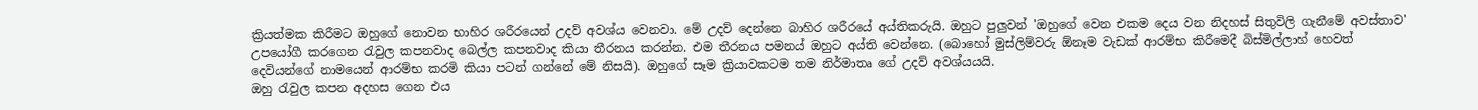ක්‍රියත්මක කිරීමට ඔහුගේ නොවන භාහිර ශරීරයෙන් උදව් අවශ්ය වෙනවා. මේ උදව් දෙන්නෙ බාහිර ශරීරයේ අය්තිකරුයි. ඔහුට පුලුවන් 'ඔහුගේ වෙන එකම දෙය වන නිදහස් සිතුවිලි ගැනීමේ අවස්තාව' උපයෝගී කරගෙන රැවුල කපනවාද බෙල්ල කපනවාද කියා තීරනය කරන්න. එම තීරනය පමනය් ඔහුට අය්ති වෙන්නෙ. (බොහෝ මුස්ලිම්වරු ඕනෑම වැඩක් ආරම්භ කිරීමෙදී බිස්මිල්ලාහ් හෙවත් දෙවියන්ගේ නාමයෙන් ආරම්භ කරමි කියා පටන් ගන්නේ මේ නිසයි). ඔහුගේ සෑම ක්‍රියාවකටම තම නිර්මාතෘ ගේ උදව් අවශ්යයයි.
ඔහු රැවුල කපන අදහස ගෙන එය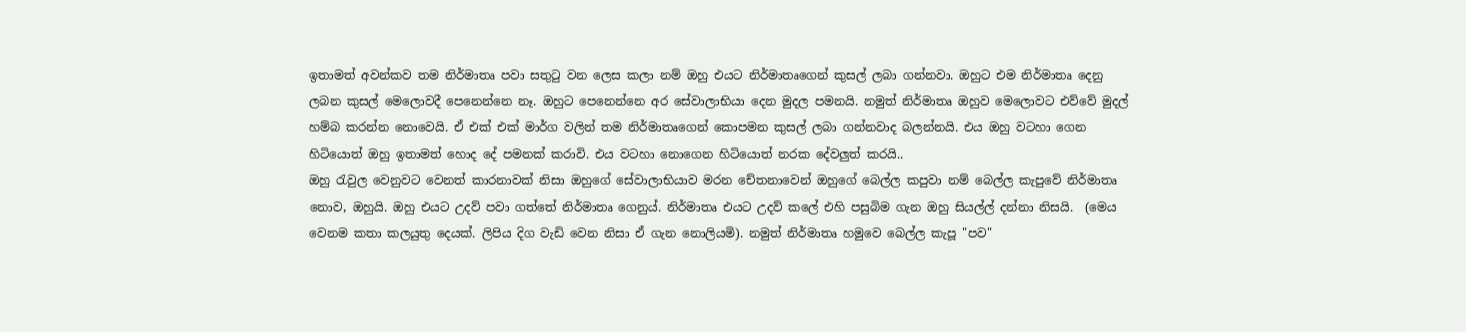ඉතාමත් අවන්කව තම නිර්මාතෘ පවා සතුටු වන ලෙස කලා නම් ඔහු එයට නිර්මාතෘගෙන් කුසල් ලබා ගන්නවා. ඔහුට එම නිර්මාතෘ දෙනු ලබන කුසල් මෙලොවදී පෙනෙන්නෙ නෑ. ඔහුට පෙනෙන්නෙ අර සේවාලාභියා දෙන මුදල පමනයි. නමුත් නිර්මාතෘ ඔහුව මෙලොවට එව්වේ මුදල් හම්බ කරන්න නොවෙයි. ඒ එක් එක් මාර්ග වලින් තම නිර්මාතෘගෙන් කොපමන කුසල් ලබා ගන්නවාද බලන්නයි. එය ඔහු වටහා ගෙන හිටියොත් ඔහු ඉතාමත් හොද දේ පමනක් කරාවි. එය වටහා නොගෙන හිටියොත් නරක දේවලුත් කරයි..
ඔහු රැවුල වෙනුවට වෙනත් කාරනාවක් නිසා ඔහුගේ සේවාලාභියාව මරන චේතනාවෙන් ඔහුගේ බෙල්ල කපුවා නම් බෙල්ල කැපුවේ නිර්මාතෘ නොව, ඔහුයි. ඔහු එයට උදව් පවා ගත්තේ නිර්මාතෘ ගෙනුය්. නිර්මාතෘ එයට උදව් කලේ එහි පසුබිම ගැන ඔහු සියල්ල් දන්නා නිසයි.  (මෙය වෙනම කතා කලයුතු දෙයක්. ලිපිය දිග වැඩි වෙන නිසා ඒ ගැන නොලියමි). නමුත් නිර්මාතෘ හමුවෙ බෙල්ල කැපූ "පව"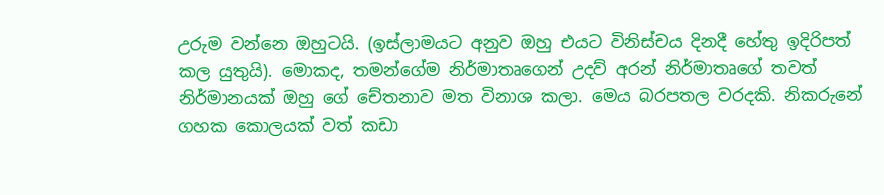උරුම වන්නෙ ඔහුටයි. (ඉස්ලාමයට අනුව ඔහු එයට විනිස්චය දිනදී හේතු ඉදිරිපත් කල යුතුයි). මොකද, තමන්ගේම නිර්මාතෘගෙන් උදව් අරන් නිර්මාතෘගේ තවත් නිර්මානයක් ඔහු ගේ චේතනාව මත විනාශ කලා. මෙය බරපතල වරදකි. නිකරුනේ ගහක කොලයක් වත් කඩා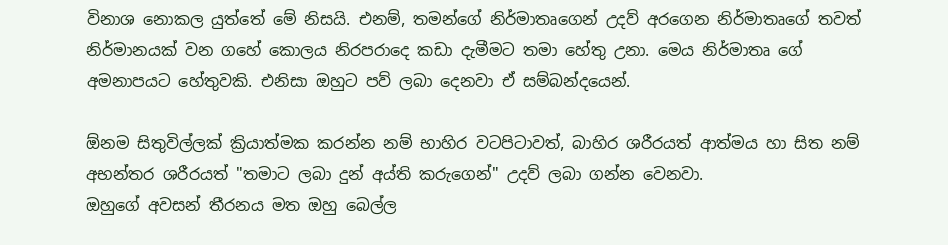විනාශ නොකල යුත්තේ මේ නිසයි. එනම්, තමන්ගේ නිර්මාතෘගෙන් උදව් අරගෙන නිර්මාතෘගේ තවත් නිර්මානයක් වන ගහේ කොලය නිරපරාදෙ කඩා දැමීමට තමා හේතු උනා. මෙය නිර්මාතෘ ගේ අමනාපයට හේතුවකි. එනිසා ඔහුට පව් ලබා දෙනවා ඒ සම්බන්දයෙන්.

ඕනම සිතුවිල්ලක් ක්‍රියාත්මක කරන්න නම් භාහිර වටපිටාවත්, බාහිර ශරීරයත් ආත්මය හා සිත නම් අභන්තර ශරීරයත් "තමාට ලබා දුන් අය්ති කරුගෙන්" උදව් ලබා ගන්න වෙනවා.
ඔහුගේ අවසන් තීරනය මත ඔහු බෙල්ල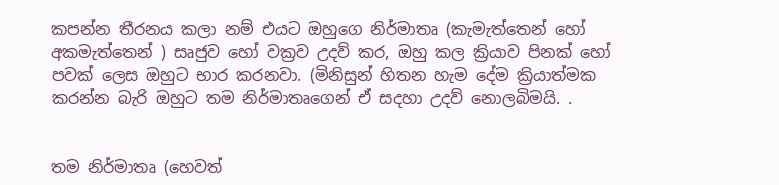කපන්න තීරනය කලා නම් එයට ඔහුගෙ නිර්මාතෘ (කැමැත්තෙන් හෝ අකමැත්තෙන් ) සෘජුව හෝ වක්‍රව උදව් කර, ඔහු කල ක්‍රියාව පිනක් හෝ පවක් ලෙස ඔහුට භාර කරනවා. (මිනිසුන් හිතන හැම දේම ක්‍රියාත්මක කරන්න බැරි ඔහුට තම නිර්මාතෘගෙන් ඒ සදහා උදව් නොලබිමයි. .


තම නිර්මාතෘ (හෙවත්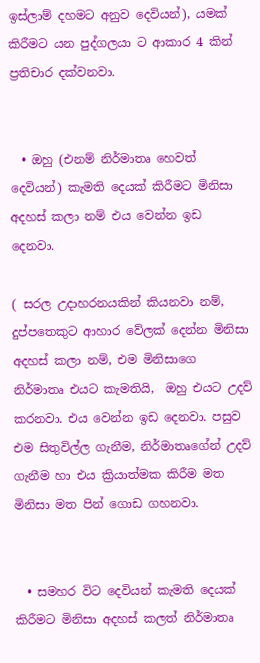ඉස්ලාම් දහමට අනුව දෙවියන්), යමක් කිරීමට යන පුද්ගලයා ට ආකාර 4 කින් ප්‍රතිචාර දක්වනවා.


  • ඔහු (එනම් නිර්මාතෘ හෙවත් දෙවියන්) කැමති දෙයක් කිරීමට මිනිසා අදහස් කලා නම් එය වෙන්න ඉඩ දෙනවා.

( සරල උදාහරනයකින් කියනවා නම්, දුප්පතෙකුට ආහාර වේලක් දෙන්න මිනිසා අදහස් කලා නම්, එම මිනිසාගෙ නිර්මාතෘ එයට කැමතියි,  ඔහු එයට උදව් කරනවා. එය වෙන්න ඉඩ දෙනවා. පසුව එම සිතුවිල්ල ගැනීම, නිර්මාතෘගේන් උදව් ගැනීම හා එය ක්‍රියාත්මක කිරීම මත මිනිසා මත පින් ගොඩ ගහනවා.


  • සමහර විට දෙවියන් කැමති දෙයක් කිරීමට මිනිසා අදහස් කලත් නිර්මාතෘ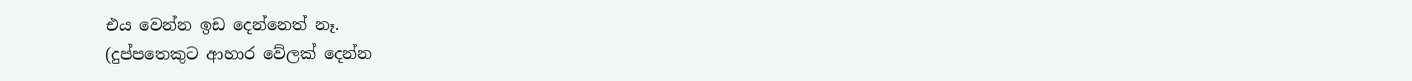එය වෙන්න ඉඩ දෙන්නෙත් නෑ.
(දුප්පතෙකුට ආහාර වේලක් දෙන්න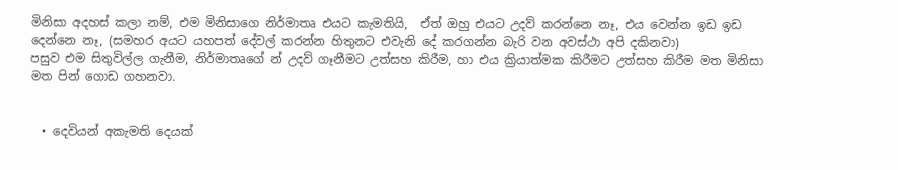මිනිසා අදහස් කලා නම්, එම මිනිසාගෙ නිර්මාතෘ එයට කැමතියි,  ඒත් ඔහු එයට උදව් කරන්නෙ නෑ, එය වෙන්න ඉඩ ඉඩ දෙන්නෙ නෑ, (සමහර අයට යහපත් දේවල් කරන්න හිතුනට එවැනි දේ කරගන්න බැරි වන අවස්ථා අපි දකිනවා)
පසුව එම සිතුවිල්ල ගැනීම, නිර්මාතෘගේ න් උදව් ගෑනීමට උත්සහ කිරීම, හා එය ක්‍රියාත්මක කිරීමට උත්සහ කිරීම මත මිනිසා මත පින් ගොඩ ගහනවා.


  • දෙවියන් අකැමති දෙයක්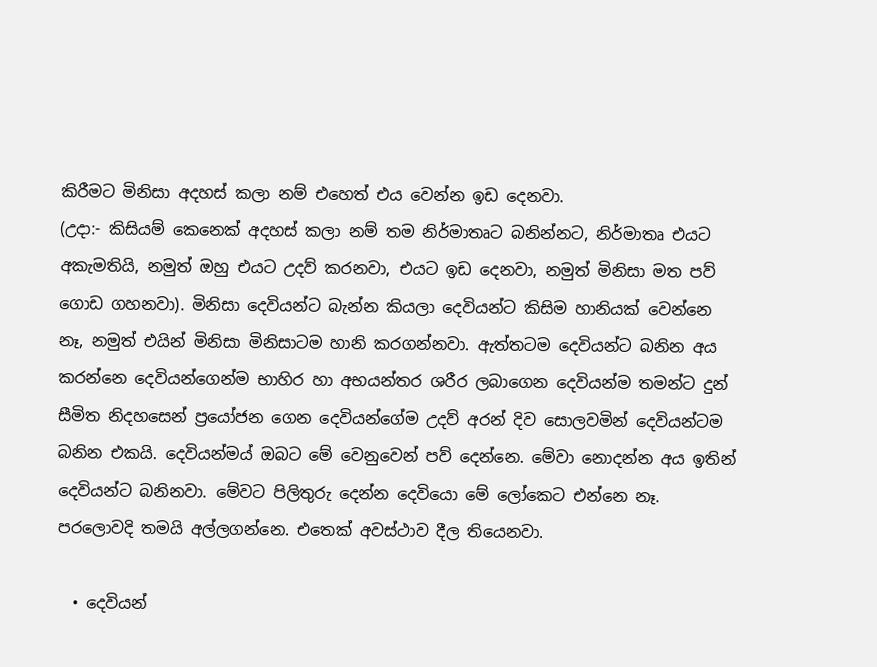කිරීමට මිනිසා අදහස් කලා නම් එහෙත් එය වෙන්න ඉඩ දෙනවා.
(උදා:- කිසියම් කෙනෙක් අදහස් කලා නම් තම නිර්මාතෘට බනින්නට, නිර්මාතෘ එයට අකැමතියි, නමුත් ඔහු එයට උදව් කරනවා, එයට ඉඩ දෙනවා, නමුත් මිනිසා මත පව් ගොඩ ගහනවා). මිනිසා දෙවියන්ට බැන්න කියලා දෙවියන්ට කිසිම හානියක් වෙන්නෙ නෑ, නමුත් එයින් මිනිසා මිනිසාටම හානි කරගන්නවා. ඇත්තටම දෙවියන්ට බනින අය කරන්නෙ දෙවියන්ගෙන්ම භාහිර හා අභයන්තර ශරීර ලබාගෙන දෙවියන්ම තමන්ට දුන් සීමිත නිදහසෙන් ප්‍රයෝජන ගෙන දෙවියන්ගේම උදව් අරන් දිව සොලවමින් දෙවියන්ටම බනින එකයි. දෙවියන්මය් ඔබට මේ වෙනුවෙන් පව් දෙන්නෙ. මේවා නොදන්න අය ඉතින් දෙවියන්ට බනිනවා. මේවට පිලිතුරු දෙන්න දෙවියො මේ ලෝකෙට එන්නෙ නෑ. පරලොවදි තමයි අල්ලගන්නෙ. එතෙක් අවස්ථාව දීල තියෙනවා.

  • දෙවියන්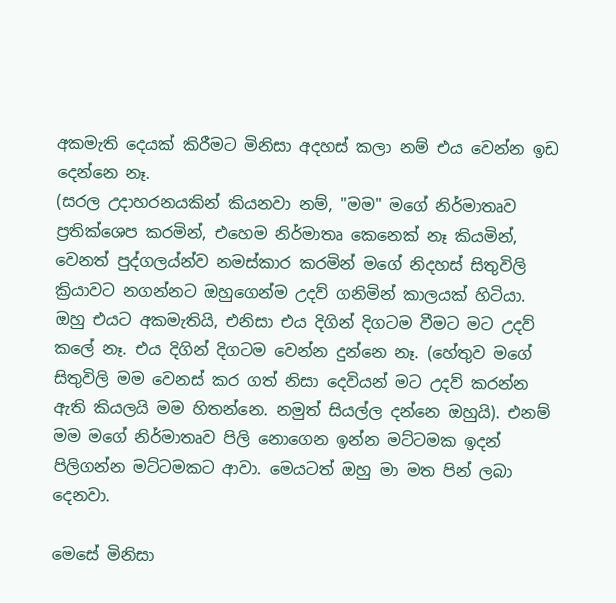අකමැති දෙයක් කිරීමට මිනිසා අදහස් කලා නම් එය වෙන්න ඉඩ දෙන්නෙ නෑ.
(සරල උදාහරනයකින් කියනවා නම්, "මම" මගේ නිර්මාතෘව ප්‍රතික්ශෙප කරමින්, එහෙම නිර්මාතෘ කෙනෙක් නෑ කියමින්, වෙනත් පුද්ගලය්න්ව නමස්කාර කරමින් මගේ නිදහස් සිතුවිලි ක්‍රියාවට නගන්නට ඔහුගෙන්ම උදව් ගනිමින් කාලයක් හිටියා. ඔහු එයට අකමැතියි, එනිසා එය දිගින් දිගටම වීමට මට උදව් කලේ නෑ. එය දිගින් දිගටම වෙන්න දුන්නෙ නෑ. (හේතුව මගේ සිතුවිලි මම වෙනස් කර ගත් නිසා දෙවියන් මට උදව් කරන්න ඇති කියලයි මම හිතන්නෙ. නමුත් සියල්ල දන්නෙ ඔහුයි). එනම් මම මගේ නිර්මාතෘව පිලි නොගෙන ඉන්න මට්ටමක ඉදන් පිලිගන්න මට්ටමකට ආවා. මෙයටත් ඔහු මා මත පින් ලබා දෙනවා.

මෙසේ මිනිසා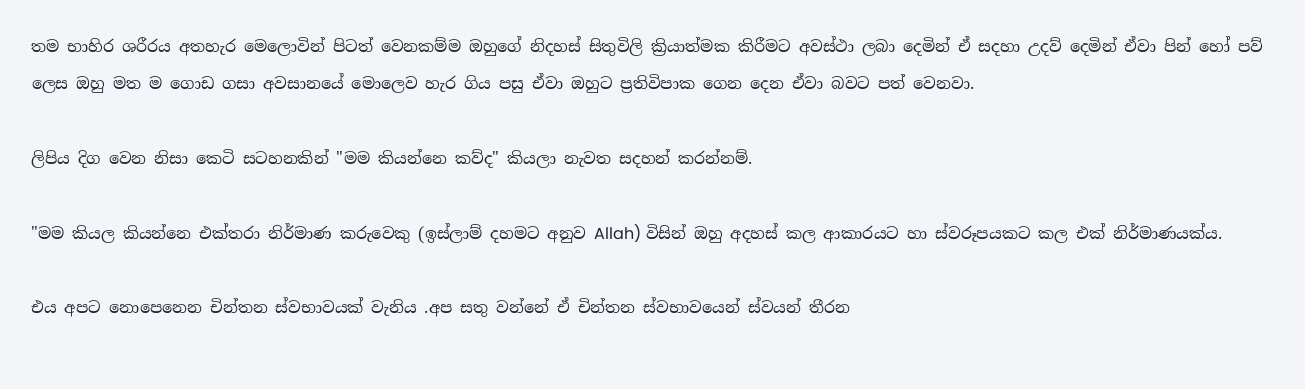තම භාහිර ශරීරය අතහැර මෙලොවින් පිටත් වෙනකම්ම ඔහුගේ නිදහස් සිතුවිලි ක්‍රියාත්මක කිරීමට අවස්ථා ලබා දෙමින් ඒ සදහා උදව් දෙමින් ඒවා පින් හෝ පව් ලෙස ඔහු මත ම ගොඩ ගසා අවසානයේ මොලෙව හැර ගිය පසු ඒවා ඔහුට ප්‍රතිවිපාක ගෙන දෙන ඒවා බවට පත් වෙනවා.

ලිපිය දිග වෙන නිසා කෙටි සටහනකින් "මම කියන්නෙ කව්ද" කියලා නැවත සදහන් කරන්නම්.

"මම කියල කියන්නෙ එක්තරා නිර්මාණ කරුවෙකු (ඉස්ලාම් දහමට අනුව Allah) විසින් ඔහු අදහස් කල ආකාරයට හා ස්වරූපයකට කල එක් නිර්මාණයක්ය.

එය අපට නොපෙනෙන චින්තන ස්වභාවයක් වැනිය .අප සතු වන්නේ ඒ චින්තන ස්වභාවයෙන් ස්වයන් තීරන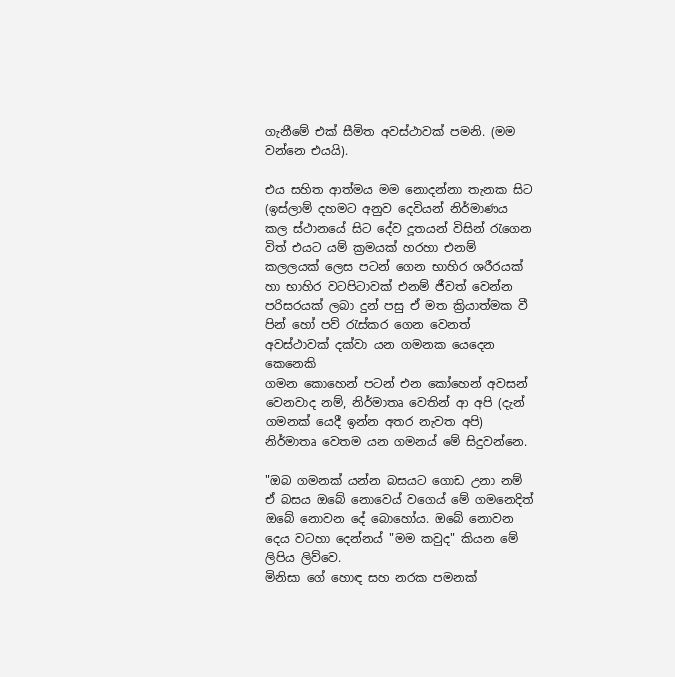ගැනීමේ එක් සීමිත අවස්ථාවක් පමනි. (මම වන්නෙ එයයි).

එය සහිත ආත්මය මම නොදන්නා තැනක සිට (ඉස්ලාම් දහමට අනුව දෙවියන් නිර්මාණය කල ස්ථානයේ සිට දේව දූතයන් විසින් රැගෙන විත් එයට යම් ක්‍රමයක් හරහා එනම් කලලයක් ලෙස පටන් ගෙන භාහිර ශරීරයක් හා භාහිර වටපිටාවක් එනම් ජීවත් වෙන්න පරිසරයක් ලබා දුන් පසු ඒ මත ක්‍රියාත්මක වී පින් හෝ පව් රැස්කර ගෙන වෙනත් අවස්ථාවක් දක්වා යන ගමනක යෙදෙන කෙනෙකි
ගමන කොහෙන් පටන් එන කෝහෙන් අවසන් වෙනවාද නම්, නිර්මාතෘ වෙතින් ආ අපි (දැන් ගමනක් යෙදී ඉන්න අතර නැවත අපි) නිර්මාතෘ වෙතම යන ගමනය් මේ සිදුවන්නෙ.

"ඔබ ගමනක් යන්න බසයට ගොඩ උනා නම් ඒ බසය ඔබේ නොවෙය් වගෙය් මේ ගමනෙදිත් ඔබේ නොවන දේ බොහෝය. ඔබේ නොවන දෙය වටහා දෙන්නය් "මම කවුද" කියන මේ ලිපිය ලිව්වෙ.
මිනිසා ගේ හොඳ සහ නරක පමනක්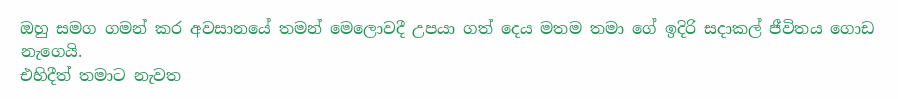ඔහු සමග ගමන් කර අවසානයේ තමන් මෙලොවදී උපයා ගත් දෙය මතම තමා ගේ ඉදිරි සදාකල් ජීවිතය ගොඩ නැගෙයි.
එහිදීත් තමාට නැවත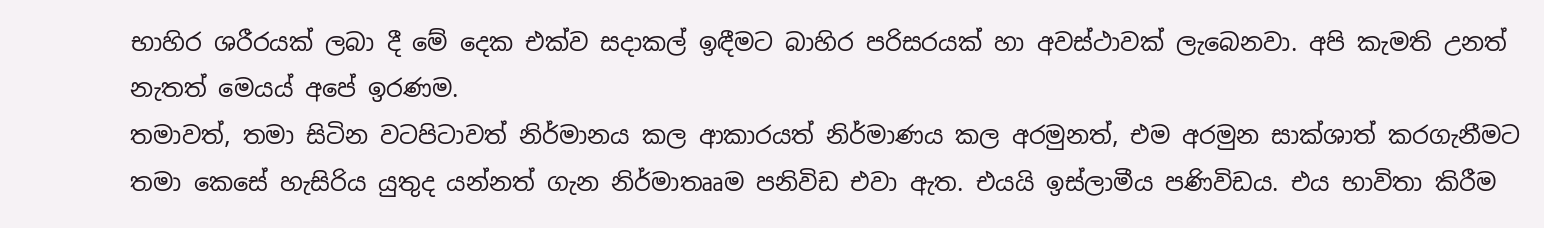භාහිර ශරීරයක් ලබා දී මේ දෙක එක්ව සදාකල් ඉඳීමට බාහිර පරිසරයක් හා අවස්ථාවක් ලැබෙනවා. අපි කැමති උනත් නැතත් මෙයය් අපේ ඉරණම.
තමාවත්, තමා සිටින වටපිටාවත් නිර්මානය කල ආකාරයත් නිර්මාණය කල අරමුනත්, එම අරමුන සාක්ශාත් කරගැනීමට තමා කෙසේ හැසිරිය යුතුද යන්නත් ගැන නිර්මාතෲම පනිවිඩ එවා ඇත. එයයි ඉස්ලාමීය පණිවිඩය. එය භාවිතා කිරීම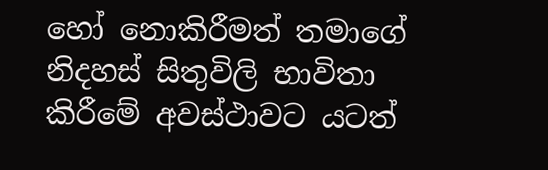හෝ නොකිරීමත් තමාගේ නිදහස් සිතුවිලි භාවිතා කිරීමේ අවස්ථාවට යටත්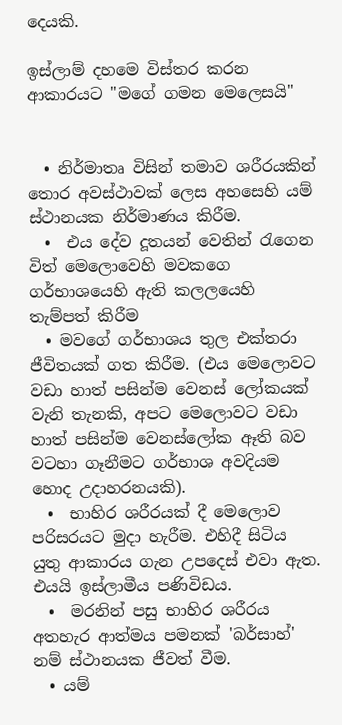දෙයකි.

ඉස්ලාම් දහමෙ විස්තර කරන ආකාරයට "මගේ ගමන මෙලෙසයි"


  • නිර්මාතෘ විසින් තමාව ශරීරයකින් තොර අවස්ථාවක් ලෙස අහසෙහි යම් ස්ථානයක නිර්මාණය කිරීම.
  •  එය දේව දූතයන් වෙතින් රැගෙන විත් මෙලොවෙහි මවකගෙ ගර්භාශයෙහි ඇති කලලයෙහි තැම්පත් කිරීම
  • මවගේ ගර්භාශය තුල එක්තරා ජීවිතයක් ගත කිරීම. (එය මෙලොවට වඩා හාත් පසින්ම වෙනස් ලෝකයක් වැනි තැනකි, අපට මෙලොවට වඩා හාත් පසින්ම වෙනස්ලෝක ඈති බව වටහා ගෑනීමට ගර්භාශ අවදියම හොද උදාහරනයකි).
  •  භාහිර ශරීරයක් දී මෙලොව පරිසරයට මුදා හැරීම. එහිදී සිටිය යුතු ආකාරය ගැන උපදෙස් එවා ඇත. එයයි ඉස්ලාමීය පණිවිඩය.
  •  මරනින් පසු භාහිර ශරීරය අතහැර ආත්මය පමනක් 'බර්සාහ්' නම් ස්ථානයක ජීවත් වීම.
  • යම්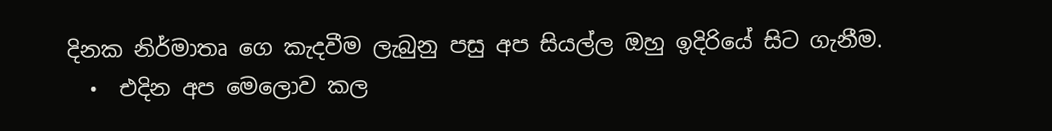දිනක නිර්මාතෘ ගෙ කැදවීම ලැබුනු පසු අප සියල්ල ඔහු ඉදිරියේ සිට ගැනීම.
  •  එදින අප මෙලොව කල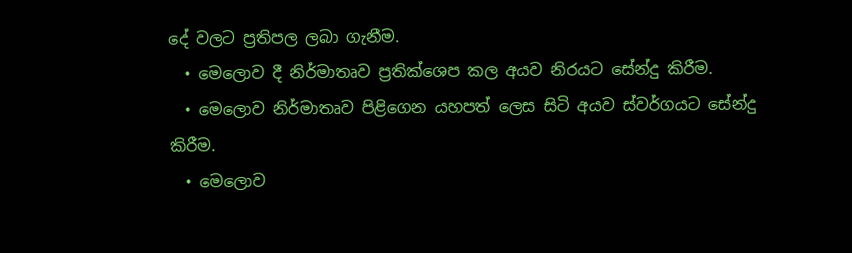දේ වලට ප්‍රතිපල ලබා ගැනීම.
  • මෙලොව දී නිර්මාතෘව ප්‍රතික්ශෙප කල අයව නිරයට සේන්දු කිරීම.
  • මෙලොව නිර්මාතෘව පිළිගෙන යහපත් ලෙස සිටි අයව ස්වර්ගයට සේන්දු කිරීම.
  • මෙලොව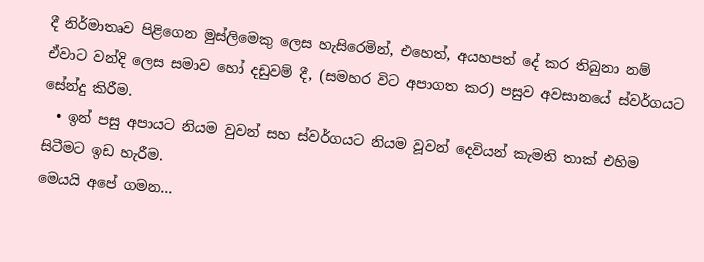දී නිර්මාතෘව පිළිගෙන මුස්ලිමෙකු ලෙස හැසිරෙමින්, එහෙත්, අයහපත් දේ කර තිබුනා නම් ඒවාට වන්දි ලෙස සමාව හෝ දඩුවම් දී, (සමහර විට අපාගත කර) පසුව අවසානයේ ස්වර්ගයට සේන්දු කිරීම.
  • ඉන් පසු අපායට නියම වුවන් සහ ස්වර්ගයට නියම වූවන් දෙවියන් කැමති තාක් එහිම සිටීමට ඉඩ හැරීම.
මෙයයි අපේ ගමන...